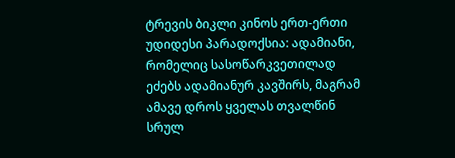ტრევის ბიკლი კინოს ერთ-ერთი უდიდესი პარადოქსია: ადამიანი, რომელიც სასოწარკვეთილად ეძებს ადამიანურ კავშირს, მაგრამ ამავე დროს ყველას თვალწინ სრულ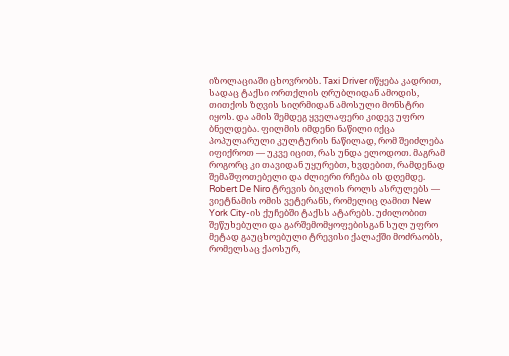იზოლაციაში ცხოვრობს. Taxi Driver იწყება კადრით, სადაც ტაქსი ორთქლის ღრუბლიდან ამოდის, თითქოს ზღვის სიღრმიდან ამოსული მონსტრი იყოს. და ამის შემდეგ ყველაფერი კიდევ უფრო ბნელდება. ფილმის იმდენი ნაწილი იქცა პოპულარული კულტურის ნაწილად, რომ შეიძლება იფიქროთ — უკვე იცით, რას უნდა ელოდოთ. მაგრამ როგორც კი თავიდან უყურებთ, ხვდებით, რამდენად შემაშფოთებელი და ძლიერი რჩება ის დღემდე.
Robert De Niro ტრევის ბიკლის როლს ასრულებს — ვიეტნამის ომის ვეტერანს, რომელიც ღამით New York City-ის ქუჩებში ტაქსს ატარებს. უძილობით შეწუხებული და გარშემომყოფებისგან სულ უფრო მეტად გაუცხოებული ტრევისი ქალაქში მოძრაობს, რომელსაც ქაოსურ,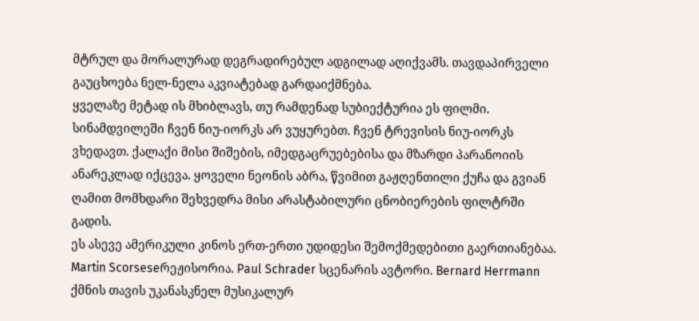მტრულ და მორალურად დეგრადირებულ ადგილად აღიქვამს. თავდაპირველი გაუცხოება ნელ-ნელა აკვიატებად გარდაიქმნება.
ყველაზე მეტად ის მხიბლავს, თუ რამდენად სუბიექტურია ეს ფილმი. სინამდვილეში ჩვენ ნიუ-იორკს არ ვუყურებთ. ჩვენ ტრევისის ნიუ-იორკს ვხედავთ. ქალაქი მისი შიშების, იმედგაცრუებებისა და მზარდი პარანოიის ანარეკლად იქცევა. ყოველი ნეონის აბრა, წვიმით გაჟღენთილი ქუჩა და გვიან ღამით მომხდარი შეხვედრა მისი არასტაბილური ცნობიერების ფილტრში გადის.
ეს ასევე ამერიკული კინოს ერთ-ერთი უდიდესი შემოქმედებითი გაერთიანებაა. Martin Scorseseრეჟისორია. Paul Schrader სცენარის ავტორი. Bernard Herrmann ქმნის თავის უკანასკნელ მუსიკალურ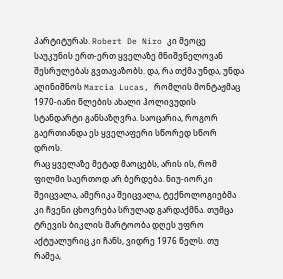პარტიტურას. Robert De Niro კი მეოცე საუკუნის ერთ-ერთ ყველაზე მნიშვნელოვან შესრულებას გვთავაზობს. და, რა თქმა უნდა, უნდა აღინიშნოს Marcia Lucas, რომლის მონტაჟმაც 1970-იანი წლების ახალი ჰოლივუდის სტანდარტი განსაზღვრა. საოცარია, როგორ გაერთიანდა ეს ყველაფერი სწორედ სწორ დროს.
რაც ყველაზე მეტად მაოცებს, არის ის, რომ ფილმი საერთოდ არ ბერდება. ნიუ-იორკი შეიცვალა, ამერიკა შეიცვალა, ტექნოლოგიებმა კი ჩვენი ცხოვრება სრულად გარდაქმნა. თუმცა ტრევის ბიკლის მარტოობა დღეს უფრო აქტუალურიც კი ჩანს, ვიდრე 1976 წელს. თუ რამეა,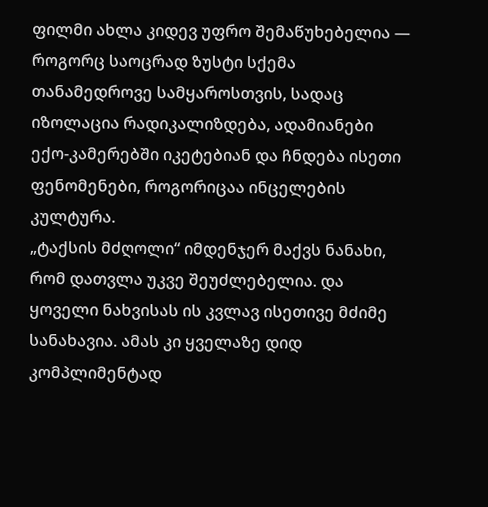ფილმი ახლა კიდევ უფრო შემაწუხებელია — როგორც საოცრად ზუსტი სქემა თანამედროვე სამყაროსთვის, სადაც იზოლაცია რადიკალიზდება, ადამიანები ექო-კამერებში იკეტებიან და ჩნდება ისეთი ფენომენები, როგორიცაა ინცელების კულტურა.
„ტაქსის მძღოლი“ იმდენჯერ მაქვს ნანახი, რომ დათვლა უკვე შეუძლებელია. და ყოველი ნახვისას ის კვლავ ისეთივე მძიმე სანახავია. ამას კი ყველაზე დიდ კომპლიმენტად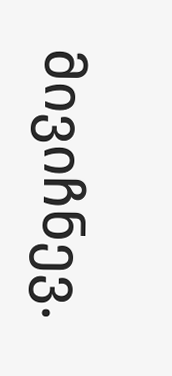მივიჩნევ.